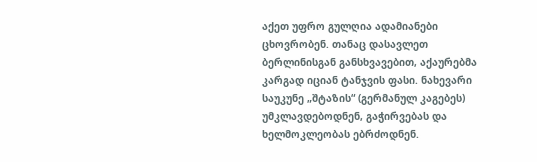აქეთ უფრო გულღია ადამიანები ცხოვრობენ. თანაც დასავლეთ ბერლინისგან განსხვავებით, აქაურებმა კარგად იციან ტანჯვის ფასი. ნახევარი საუკუნე „შტაზის“ (გერმანულ კაგებეს) უმკლავდებოდნენ, გაჭირვებას და ხელმოკლეობას ებრძოდნენ.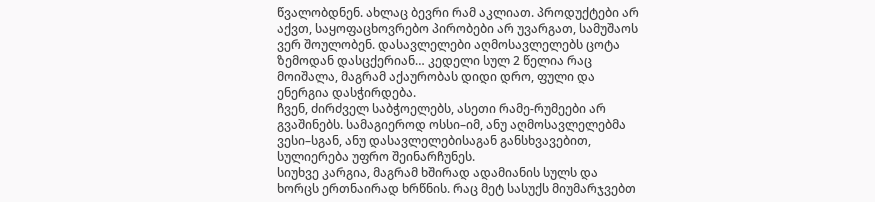წვალობდნენ. ახლაც ბევრი რამ აკლიათ. პროდუქტები არ აქვთ, საყოფაცხოვრებო პირობები არ უვარგათ, სამუშაოს ვერ შოულობენ. დასავლელები აღმოსავლელებს ცოტა ზემოდან დასცქერიან… კედელი სულ 2 წელია რაც მოიშალა, მაგრამ აქაურობას დიდი დრო, ფული და ენერგია დასჭირდება.
ჩვენ, ძირძველ საბჭოელებს, ასეთი რამე-რუმეები არ გვაშინებს. სამაგიეროდ ოსსი–იმ, ანუ აღმოსავლელებმა ვესი–სგან, ანუ დასავლელებისაგან განსხვავებით, სულიერება უფრო შეინარჩუნეს.
სიუხვე კარგია, მაგრამ ხშირად ადამიანის სულს და ხორცს ერთნაირად ხრწნის. რაც მეტ სასუქს მიუმარჯვებთ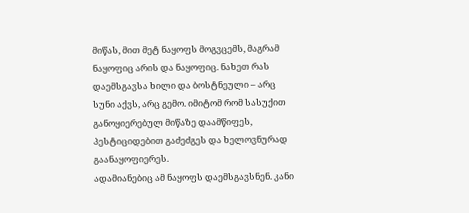მიწას, მით მეტ ნაყოფს მოგვცემს, მაგრამ ნაყოფიც არის და ნაყოფიც. ნახეთ რას დაემსგავსა ხილი და ბოსტნეული – არც სუნი აქვს, არც გემო. იმიტომ რომ სასუქით განოყიერებულ მიწაზე დაამწიფეს, პესტიციდებით გაძეძგეს და ხელოვნურად გაანაყოფიერეს.
ადამიანებიც ამ ნაყოფს დაემსგავსნენ. კანი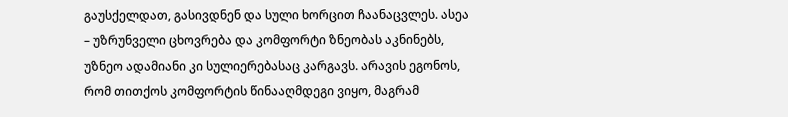გაუსქელდათ, გასივდნენ და სული ხორცით ჩაანაცვლეს. ასეა – უზრუნველი ცხოვრება და კომფორტი ზნეობას აკნინებს, უზნეო ადამიანი კი სულიერებასაც კარგავს. არავის ეგონოს, რომ თითქოს კომფორტის წინააღმდეგი ვიყო, მაგრამ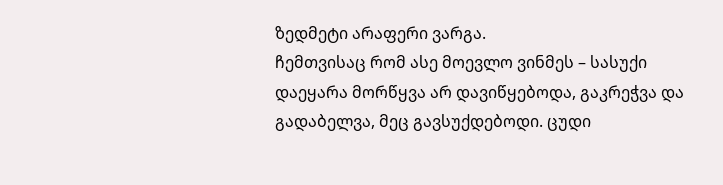ზედმეტი არაფერი ვარგა.
ჩემთვისაც რომ ასე მოევლო ვინმეს – სასუქი დაეყარა მორწყვა არ დავიწყებოდა, გაკრეჭვა და გადაბელვა, მეც გავსუქდებოდი. ცუდი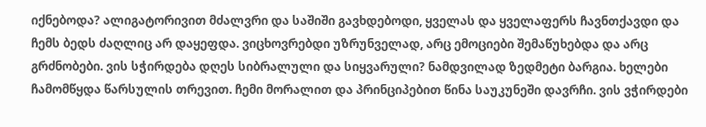იქნებოდა? ალიგატორივით მძალვრი და საშიში გავხდებოდი, ყველას და ყველაფერს ჩავნთქავდი და ჩემს ბედს ძაღლიც არ დაყეფდა. ვიცხოვრებდი უზრუნველად, არც ემოციები შემაწუხებდა და არც გრძნობები. ვის სჭირდება დღეს სიბრალული და სიყვარული? ნამდვილად ზედმეტი ბარგია. ხელები ჩამომწყდა წარსულის თრევით. ჩემი მორალით და პრინციპებით წინა საუკუნეში დავრჩი. ვის ვჭირდები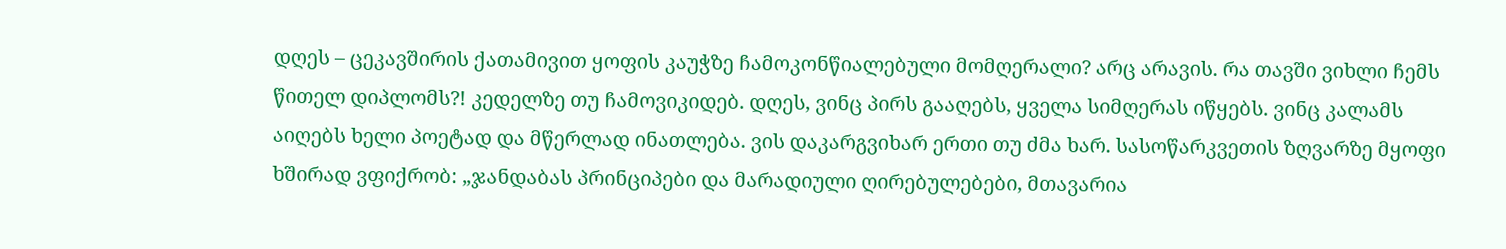დღეს – ცეკავშირის ქათამივით ყოფის კაუჭზე ჩამოკონწიალებული მომღერალი? არც არავის. რა თავში ვიხლი ჩემს წითელ დიპლომს?! კედელზე თუ ჩამოვიკიდებ. დღეს, ვინც პირს გააღებს, ყველა სიმღერას იწყებს. ვინც კალამს აიღებს ხელი პოეტად და მწერლად ინათლება. ვის დაკარგვიხარ ერთი თუ ძმა ხარ. სასოწარკვეთის ზღვარზე მყოფი ხშირად ვფიქრობ: „ჯანდაბას პრინციპები და მარადიული ღირებულებები, მთავარია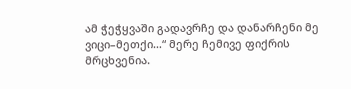ამ ჭეჭყვაში გადავრჩე და დანარჩენი მე ვიცი–მეთქი…“ მერე ჩემივე ფიქრის მრცხვენია.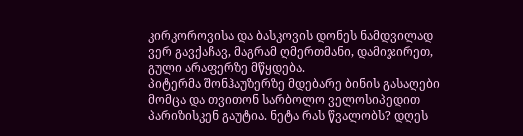კირკოროვისა და ბასკოვის დონეს ნამდვილად ვერ გავქაჩავ, მაგრამ ღმერთმანი, დამიჯირეთ, გული არაფერზე მწყდება.
პიტერმა შონჰაუზერზე მდებარე ბინის გასაღები მომცა და თვითონ სარბოლო ველოსიპედით პარიზისკენ გაუტია. ნეტა რას წვალობს? დღეს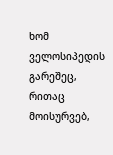ხომ ველოსიპედის გარეშეც, რითაც მოისურვებ,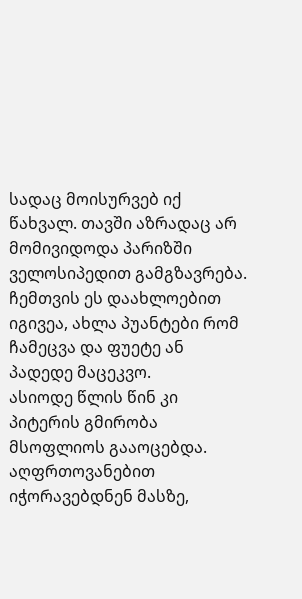სადაც მოისურვებ იქ წახვალ. თავში აზრადაც არ მომივიდოდა პარიზში ველოსიპედით გამგზავრება. ჩემთვის ეს დაახლოებით იგივეა, ახლა პუანტები რომ ჩამეცვა და ფუეტე ან პადედე მაცეკვო.
ასიოდე წლის წინ კი პიტერის გმირობა მსოფლიოს გააოცებდა. აღფრთოვანებით იჭორავებდნენ მასზე,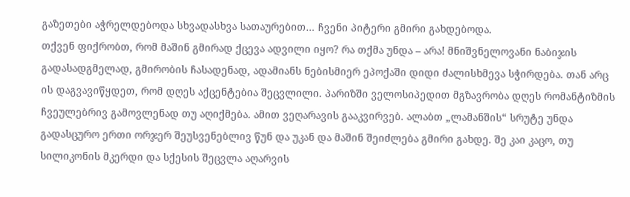გაზეთები აჭრელდებოდა სხვადასხვა სათაურებით… ჩვენი პიტერი გმირი გახდებოდა.
თქვენ ფიქრობთ, რომ მაშინ გმირად ქცევა ადვილი იყო? რა თქმა უნდა – არა! მნიშვნელოვანი ნაბიჯის გადასადგმელად, გმირობის ჩასადენად, ადამიანს ნებისმიერ ეპოქაში დიდი ძალისხმევა სჭირდება. თან არც ის დაგვავიწყდეთ, რომ დღეს აქცენტებია შეცვლილი. პარიზში ველოსიპედით მგზავრობა დღეს რომანტიზმის ჩვეულებრივ გამოვლენად თუ აღიქმება. ამით ვეღარავის გააკვირვებ. ალაბთ „ლამანშის“ სრუტე უნდა გადასცურო ერთი ორჯერ შეუსვენებლივ წუნ და უკან და მაშინ შეიძლება გმირი გახდე. შე კაი კაცო, თუ სილიკონის მკერდი და სქესის შეცვლა აღარვის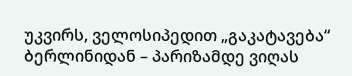უკვირს, ველოსიპედით „გაკატავება“ ბერლინიდან – პარიზამდე ვიღას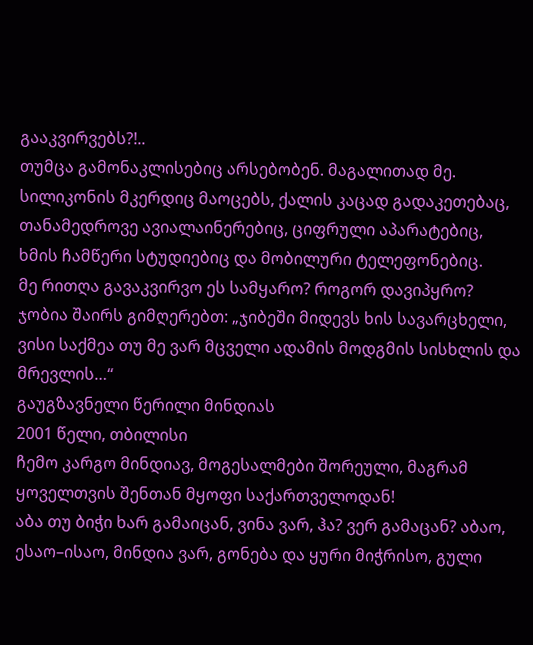გააკვირვებს?!..
თუმცა გამონაკლისებიც არსებობენ. მაგალითად მე. სილიკონის მკერდიც მაოცებს, ქალის კაცად გადაკეთებაც, თანამედროვე ავიალაინერებიც, ციფრული აპარატებიც, ხმის ჩამწერი სტუდიებიც და მობილური ტელეფონებიც.
მე რითღა გავაკვირვო ეს სამყარო? როგორ დავიპყრო?
ჯობია შაირს გიმღერებთ: „ჯიბეში მიდევს ხის სავარცხელი, ვისი საქმეა თუ მე ვარ მცველი ადამის მოდგმის სისხლის და მრევლის…“
გაუგზავნელი წერილი მინდიას
2001 წელი, თბილისი
ჩემო კარგო მინდიავ, მოგესალმები შორეული, მაგრამ ყოველთვის შენთან მყოფი საქართველოდან!
აბა თუ ბიჭი ხარ გამაიცან, ვინა ვარ, ჰა? ვერ გამაცან? აბაო, ესაო–ისაო, მინდია ვარ, გონება და ყური მიჭრისო, გული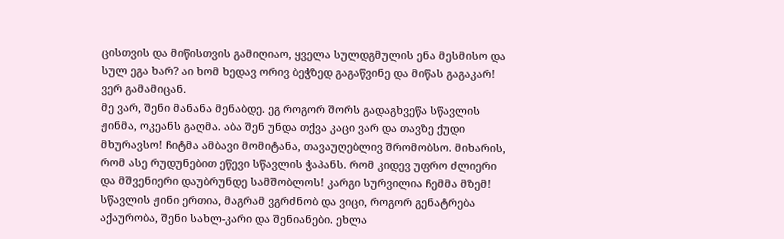ცისთვის და მიწისთვის გამიღიაო, ყველა სულდგმულის ენა მესმისო და სულ ეგა ხარ? აი ხომ ხედავ ორივ ბეჭზედ გაგაწვინე და მიწას გაგაკარ! ვერ გამამიცან.
მე ვარ, შენი მანანა მენაბდე. ეგ როგორ შორს გადაგხვეწა სწავლის ჟინმა, ოკეანს გაღმა. აბა შენ უნდა თქვა კაცი ვარ და თავზე ქუდი მხურავსო! ჩიტმა ამბავი მომიტანა, თავაუღებლივ შრომობსო. მიხარის, რომ ასე რუდუნებით ეწევი სწავლის ჭაპანს. რომ კიდევ უფრო ძლიერი და მშვენიერი დაუბრუნდე სამშობლოს! კარგი სურვილია ჩემმა მზემ! სწავლის ჟინი ერთია, მაგრამ ვგრძნობ და ვიცი, როგორ გენატრება აქაურობა, შენი სახლ-კარი და შენიანები. ეხლა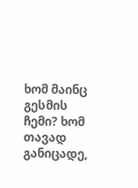ხომ მაინც გესმის ჩემი? ხომ თავად განიცადე,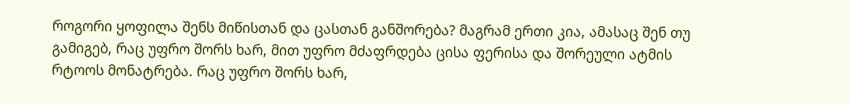როგორი ყოფილა შენს მიწისთან და ცასთან განშორება? მაგრამ ერთი კია, ამასაც შენ თუ გამიგებ, რაც უფრო შორს ხარ, მით უფრო მძაფრდება ცისა ფერისა და შორეული ატმის რტოოს მონატრება. რაც უფრო შორს ხარ,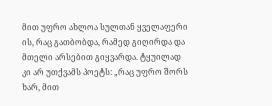მით უფრო ახლოა სულთან ყველაფერი ის, რაც გათბობდა, რამედ გიღირდა და მთელი არსებით გიყვარდა. ტყუილად კი არ უთქვამს პოეტს: „რაც უფრო შორს ხარ, მით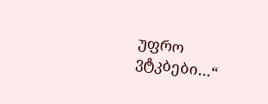უფრო ვტკბები…“